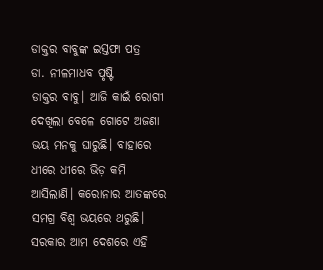ଡାକ୍ତର ବାବୁଙ୍କ ଇସ୍ତଫା ପତ୍ର
ଡା. ନୀଳମାଧବ ପୃଷ୍ଟି
ଡାକ୍ତର ବାବୁ। ଆଜି କାଇଁ ରୋଗୀ ଦେଖିଲା ବେଳେ ଗୋଟେ ଅଜଣା ଭୟ ମନକୁ ଘାରୁଛି। ବାହାରେ ଧୀରେ ଧୀରେ ଭିଡ଼ କମି ଆସିଲାଣି। କରୋନାର ଆତଙ୍କରେ ସମଗ୍ର ବିଶ୍ବ ଭୟରେ ଥରୁଛି। ସରକାର ଆମ ଦେଶରେ ଏହି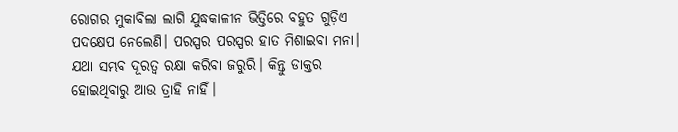ରୋଗର ମୁକାବିଲା ଲାଗି ଯୁଦ୍ଧକାଳୀନ ଭିତ୍ତିରେ ବହୁତ ଗୁଡ଼ିଏ ପଦକ୍ଷେପ ନେଲେଣି। ପରସ୍ପର ପରସ୍ପର ହାତ ମିଶାଇବା ମନା। ଯଥା ସମ୍ଭବ ଦୂରତ୍ୱ ରକ୍ଷା କରିବା ଜରୁରି। କିନ୍ତୁ ଡାକ୍ତର ହୋଇଥିବାରୁ ଆଉ ତ୍ରାହି ନାହିଁ।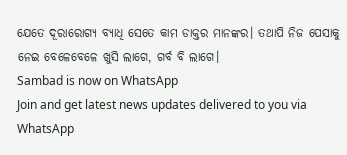ଯେତେ ଦୂରାରୋଗ୍ୟ ବ୍ୟାଧି ସେତେ କାମ ଡାକ୍ତର ମାନଙ୍କର। ତଥାପି ନିଜ ପେସାକୁ ନେଇ ବେଳେବେଳେ ଖୁସି ଲାଗେ, ଗର୍ବ ବି ଲାଗେ।
Sambad is now on WhatsApp
Join and get latest news updates delivered to you via WhatsApp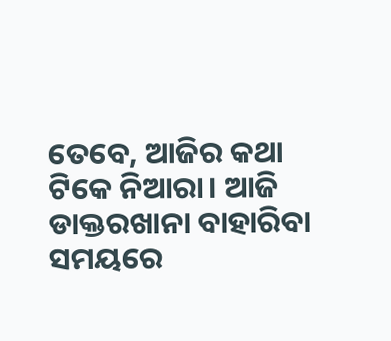ତେବେ, ଆଜିର କଥା ଟିକେ ନିଆରା। ଆଜି ଡାକ୍ତରଖାନା ବାହାରିବା ସମୟରେ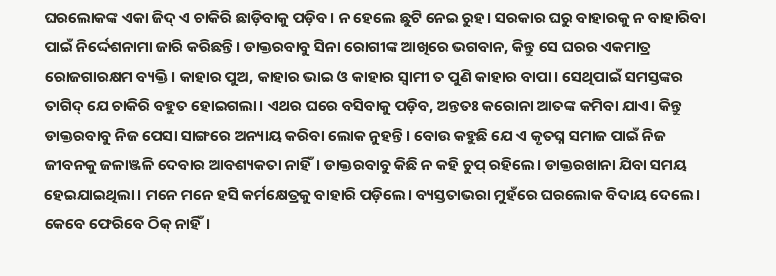ଘରଲୋକଙ୍କ ଏକା ଜିଦ୍ ଏ ଚାକିରି ଛାଡ଼ିବାକୁ ପଡ଼ିବ। ନ ହେଲେ ଛୁଟି ନେଇ ରୁହ। ସରକାର ଘରୁ ବାହାରକୁ ନ ବାହାରିବା ପାଇଁ ନିର୍ଦ୍ଦେଶନାମା ଜାରି କରିଛନ୍ତି। ଡାକ୍ତରବାବୁ ସିନା ରୋଗୀଙ୍କ ଆଖିରେ ଭଗବାନ, କିନ୍ତୁ ସେ ଘରର ଏକମାତ୍ର ରୋଜଗାରକ୍ଷମ ବ୍ୟକ୍ତି। କାହାର ପୁଅ, କାହାର ଭାଇ ଓ କାହାର ସ୍ବାମୀ ତ ପୁଣି କାହାର ବାପା। ସେଥିପାଇଁ ସମସ୍ତଙ୍କର ତାଗିଦ୍ ଯେ ଚାକିରି ବହୁତ ହୋଇଗଲା। ଏଥର ଘରେ ବସିବାକୁ ପଡ଼ିବ, ଅନ୍ତତଃ କରୋନା ଆତଙ୍କ କମିବା ଯାଏ। କିନ୍ତୁ ଡାକ୍ତରବାବୁ ନିଜ ପେସା ସାଙ୍ଗରେ ଅନ୍ୟାୟ କରିବା ଲୋକ ନୁହନ୍ତି। ବୋଉ କହୁଛି ଯେ ଏ କୃତଘ୍ନ ସମାଜ ପାଇଁ ନିଜ ଜୀବନକୁ ଜଳାଞ୍ଜଳି ଦେବାର ଆବଶ୍ୟକତା ନାହିଁ। ଡାକ୍ତରବାବୁ କିଛି ନ କହି ଚୁପ୍ ରହିଲେ। ଡାକ୍ତରଖାନା ଯିବା ସମୟ ହେଇଯାଇଥିଲା। ମନେ ମନେ ହସି କର୍ମକ୍ଷେତ୍ରକୁ ବାହାରି ପଡ଼ିଲେ। ବ୍ୟସ୍ତତାଭରା ମୁହଁରେ ଘରଲୋକ ବିଦାୟ ଦେଲେ। କେବେ ଫେରିବେ ଠିକ୍ ନାହିଁ।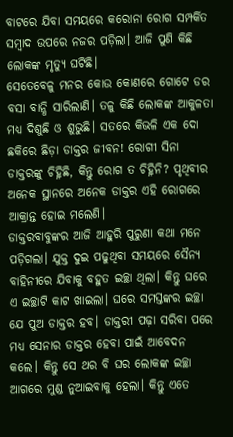ବାଟରେ ଯିବା ସମୟରେ କରୋନା ରୋଗ ସମ୍ପର୍କିତ ସମ୍ବାଦ ଉପରେ ନଜର ପଡ଼ିଲା। ଆଜି ପୁଣି କିଛି ଲୋକଙ୍କ ମୃତ୍ୟୁ ଘଟିଛି।
ସେତେବେଳୁ ମନର କୋଉ କୋଣରେ ଗୋଟେ ଡର ବସା ବାନ୍ଧି ସାରିଲାଣି। ତଳୁ କିଛି ଲୋକଙ୍କ ଆକୁଳତା ମଧ୍ୟ ଦିଶୁଛି ଓ ଶୁଭୁଛି। ସତରେ କିଭଳି ଏକ ଦୋ ଛକିରେ ଛିଡ଼ା ଡାକ୍ତର ଜୀବନ! ରୋଗୀ ସିନା ଡାକ୍ତରଙ୍କୁ ଚିହ୍ନିଛି, କିନ୍ତୁ ରୋଗ ତ ଚିହ୍ନିନି? ପୃଥିବୀର ଅନେକ ସ୍ଥାନରେ ଅନେକ ଡାକ୍ତର ଏହି ରୋଗରେ ଆକ୍ରାନ୍ତ ହୋଇ ମଲେଣି।
ଡାକ୍ତରବାବୁଙ୍କର ଆଜି ଆହୁରି ପୁରୁଣା କଥା ମନେ ପଡ଼ିଗଲା। ଯୁକ୍ତ ଦୁଇ ପଢୁଥିବା ସମୟରେ ସୈନ୍ୟ ବାହିନୀରେ ଯିବାକୁ ବହୁତ ଇଚ୍ଛା ଥିଲା। କିନ୍ତୁ ଘରେ ଏ ଇଚ୍ଛାଟି କାଟ ଖାଇଲା। ଘରେ ସମସ୍ତଙ୍କର ଇଚ୍ଛା ଯେ ପୁଅ ଡାକ୍ତର ହବ। ଡାକ୍ତରୀ ପଢ଼ା ସରିବା ପରେ ମଧ୍ୟ ସେନାର ଡାକ୍ତର ହେବା ପାଇଁ ଆବେଦନ କଲେ। କିନ୍ତୁ ସେ ଥର ବି ଘର ଲୋକଙ୍କ ଇଚ୍ଛା ଆଗରେ ମୁଣ୍ଡ ନୁଆଇବାକୁ ହେଲା। କିନ୍ତୁ ଏତେ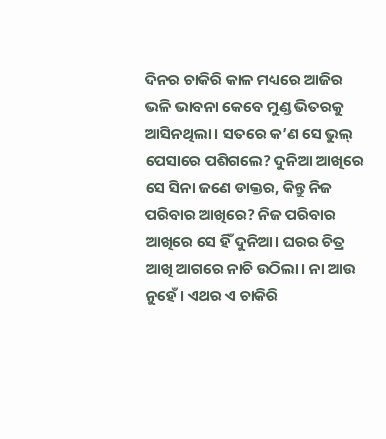ଦିନର ଚାକିରି କାଳ ମଧ୍ୟରେ ଆଜିର ଭଳି ଭାବନା କେବେ ମୁଣ୍ଡ ଭିତରକୁ ଆସିନଥିଲା। ସତରେ କ’ଣ ସେ ଭୁଲ୍ ପେସାରେ ପଶିଗଲେ? ଦୁନିଆ ଆଖିରେ ସେ ସିନା ଜଣେ ଡାକ୍ତର, କିନ୍ତୁ ନିଜ ପରିବାର ଆଖିରେ? ନିଜ ପରିବାର ଆଖିରେ ସେ ହିଁ ଦୁନିଆ। ଘରର ଚିତ୍ର ଆଖି ଆଗରେ ନାଚି ଉଠିଲା। ନା ଆଉ ନୁହେଁ। ଏଥର ଏ ଚାକିରି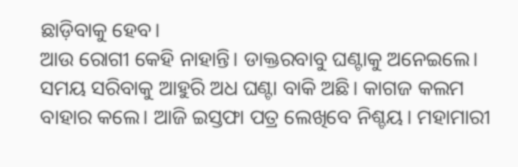ଛାଡ଼ିବାକୁ ହେବ।
ଆଉ ରୋଗୀ କେହି ନାହାନ୍ତି। ଡାକ୍ତରବାବୁ ଘଣ୍ଟାକୁ ଅନେଇଲେ। ସମୟ ସରିବାକୁ ଆହୁରି ଅଧ ଘଣ୍ଟା ବାକି ଅଛି। କାଗଜ କଲମ ବାହାର କଲେ। ଆଜି ଇସ୍ତଫା ପତ୍ର ଲେଖିବେ ନିଶ୍ଚୟ। ମହାମାରୀ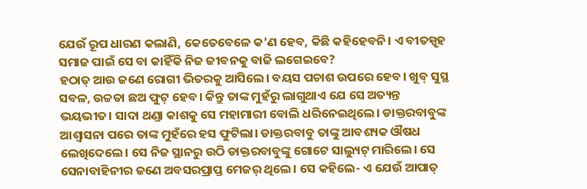ଯେଉଁ ରୂପ ଧାରଣ କଲାଣି, କେତେବେଳେ କ’ଣ ହେବ, କିଛି କହିହେବନି। ଏ ବୀତସ୍ପୃହ ସମାଜ ପାଇଁ ସେ ବା କାହିଁକି ନିଜ ଜୀବନକୁ ବାଜି ଲଗେଇବେ?
ହଠାତ୍ ଆଉ ଜଣେ ରୋଗୀ ଭିତରକୁ ଆସିଲେ। ବୟସ ପଚାଶ ଉପରେ ହେବ। ଖୁବ୍ ସୁସ୍ଥ ସବଳ, ଉଚ୍ଚତା ଛଅ ଫୁଟ୍ ହେବ। କିନ୍ତୁ ତାଙ୍କ ମୁହଁରୁ ଲାଗୁଥାଏ ଯେ ସେ ଅତ୍ୟନ୍ତ ଭୟଭୀତ। ସାଦା ଥଣ୍ଡା କାଶକୁ ସେ ମହାମାରୀ ବୋଲି ଧରିନେଇଥିଲେ। ଡାକ୍ତରବାବୁଙ୍କ ଆଶ୍ବାସନା ପରେ ତାଙ୍କ ମୁହଁରେ ହସ ଫୁଟିଲା। ଡାକ୍ତରବାବୁ ତାଙ୍କୁ ଆବଶ୍ୟକ ଔଷଧ ଲେଖିଦେଲେ। ସେ ନିଜ ସ୍ଥାନରୁ ଉଠି ଡାକ୍ତରବାବୁଙ୍କୁ ଗୋଟେ ସାଲ୍ୟୁଟ୍ ମାରିଲେ। ସେ ସେନାବାହିନୀର ଜଣେ ଅବସରପ୍ରାପ୍ତ ମେଜର୍ ଥିଲେ। ସେ କହିଲେ- ଏ ଯେଉଁ ଆପାତ୍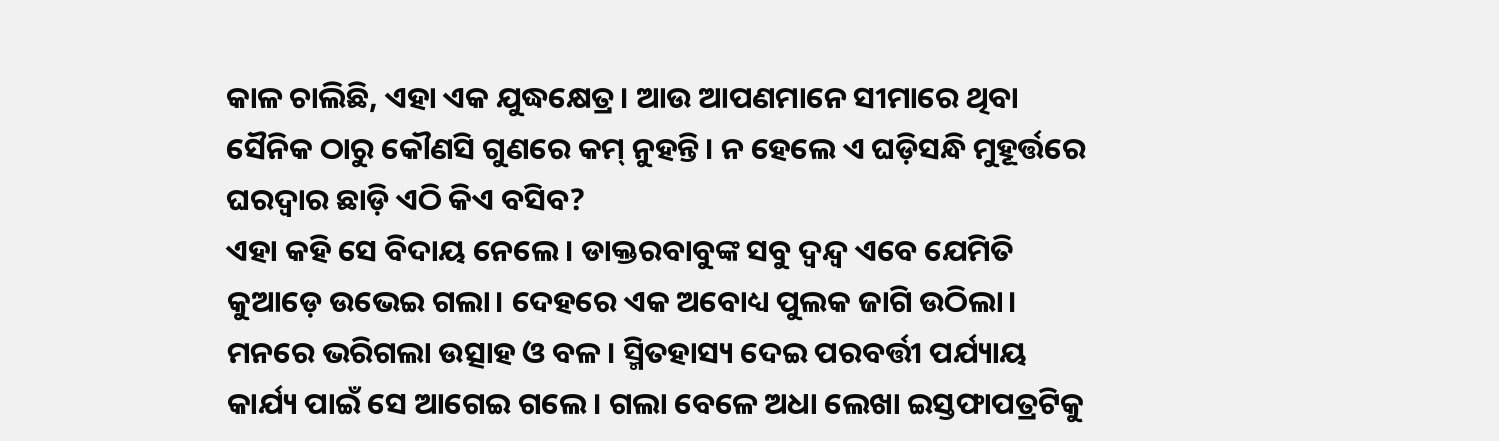କାଳ ଚାଲିଛି, ଏହା ଏକ ଯୁଦ୍ଧକ୍ଷେତ୍ର। ଆଉ ଆପଣମାନେ ସୀମାରେ ଥିବା ସୈନିକ ଠାରୁ କୌଣସି ଗୁଣରେ କମ୍ ନୁହନ୍ତି। ନ ହେଲେ ଏ ଘଡ଼ିସନ୍ଧି ମୁହୂର୍ତ୍ତରେ ଘରଦ୍ୱାର ଛାଡ଼ି ଏଠି କିଏ ବସିବ?
ଏହା କହି ସେ ବିଦାୟ ନେଲେ। ଡାକ୍ତରବାବୁଙ୍କ ସବୁ ଦ୍ବନ୍ଦ୍ବ ଏବେ ଯେମିତି କୁଆଡ଼େ ଉଭେଇ ଗଲା। ଦେହରେ ଏକ ଅବୋଧ୍ୟ ପୁଲକ ଜାଗି ଉଠିଲା। ମନରେ ଭରିଗଲା ଉତ୍ସାହ ଓ ବଳ। ସ୍ମିତହାସ୍ୟ ଦେଇ ପରବର୍ତ୍ତୀ ପର୍ଯ୍ୟାୟ କାର୍ଯ୍ୟ ପାଇଁ ସେ ଆଗେଇ ଗଲେ। ଗଲା ବେଳେ ଅଧା ଲେଖା ଇସ୍ତଫାପତ୍ରଟିକୁ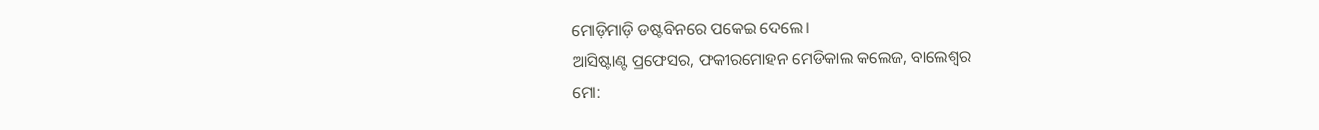ମୋଡ଼ିମାଡ଼ି ଡଷ୍ଟବିନରେ ପକେଇ ଦେଲେ।
ଆସିଷ୍ଟାଣ୍ଟ ପ୍ରଫେସର, ଫକୀରମୋହନ ମେଡିକାଲ କଲେଜ, ବାଲେଶ୍ୱର
ମୋ: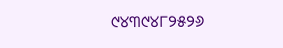୯୪୩୯୪୮୨୫୨୬